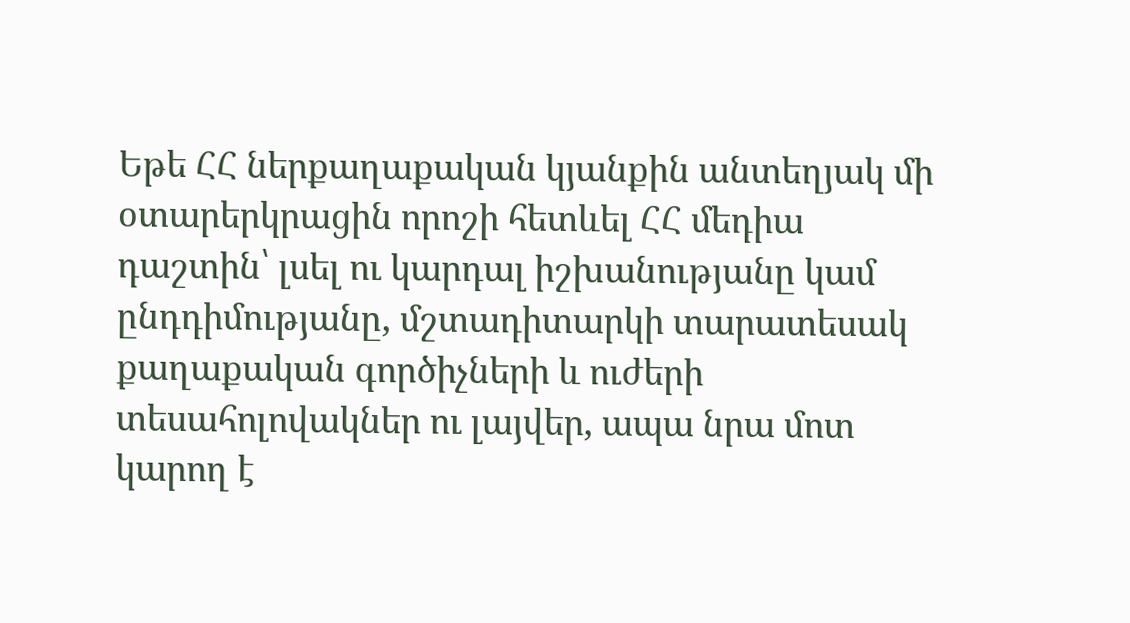Եթե ՀՀ ներքաղաքական կյանքին անտեղյակ մի օտարերկրացին որոշի հետևել ՀՀ մեդիա դաշտին՝ լսել ու կարդալ իշխանությանը կամ ընդդիմությանը, մշտադիտարկի տարատեսակ քաղաքական գործիչների և ուժերի տեսահոլովակներ ու լայվեր, ապա նրա մոտ կարող է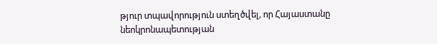թյուր տպավորություն ստեղծվել, որ Հայաստանը նեոկրոնապետության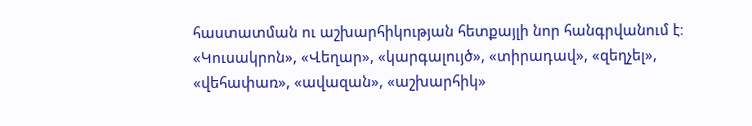հաստատման ու աշխարհիկության հետքայլի նոր հանգրվանում է։ «Կուսակրոն», «Վեղար», «կարգալույծ», «տիրադավ», «զեղչել», «վեհափառ», «ավազան», «աշխարհիկ»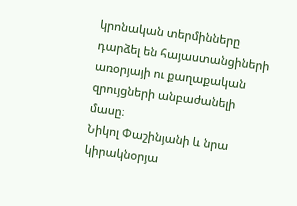կրոնական տերմինները դարձել են հայաստանցիների առօրյայի ու քաղաքական զրույցների անբաժանելի մասը։
Նիկոլ Փաշինյանի և նրա կիրակնօրյա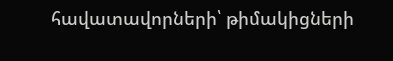հավատավորների՝ թիմակիցների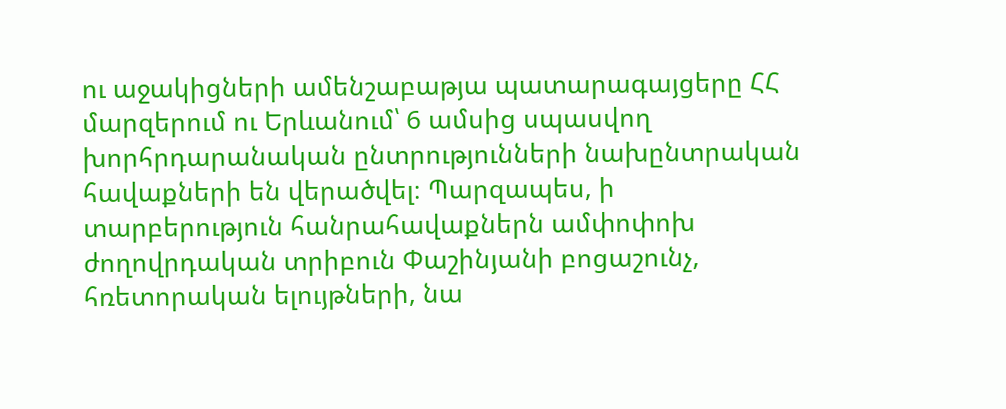ու աջակիցների ամենշաբաթյա պատարագայցերը ՀՀ մարզերում ու Երևանում՝ 6 ամսից սպասվող խորհրդարանական ընտրությունների նախընտրական հավաքների են վերածվել։ Պարզապես, ի տարբերություն հանրահավաքներն ամփոփոխ ժողովրդական տրիբուն Փաշինյանի բոցաշունչ, հռետորական ելույթների, նա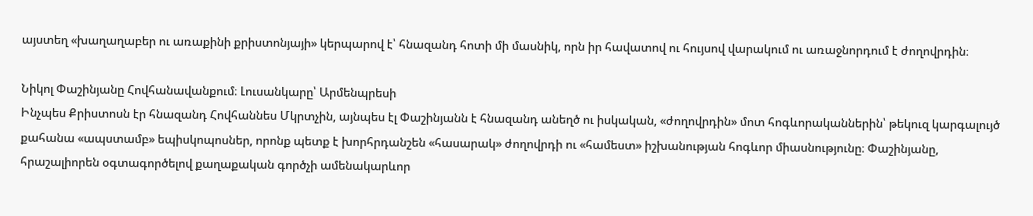այստեղ «խաղաղաբեր ու առաքինի քրիստոնյայի» կերպարով է՝ հնազանդ հոտի մի մասնիկ, որն իր հավատով ու հույսով վարակում ու առաջնորդում է ժողովրդին։

Նիկոլ Փաշինյանը Հովհանավանքում։ Լուսանկարը՝ Արմենպրեսի
Ինչպես Քրիստոսն էր հնազանդ Հովհաննես Մկրտչին, այնպես էլ Փաշինյանն է հնազանդ անեղծ ու իսկական, «ժողովրդին» մոտ հոգևորականներին՝ թեկուզ կարգալույծ քահանա «ապստամբ» եպիսկոպոսներ, որոնք պետք է խորհրդանշեն «հասարակ» ժողովրդի ու «համեստ» իշխանության հոգևոր միասնությունը։ Փաշինյանը, հրաշալիորեն օգտագործելով քաղաքական գործչի ամենակարևոր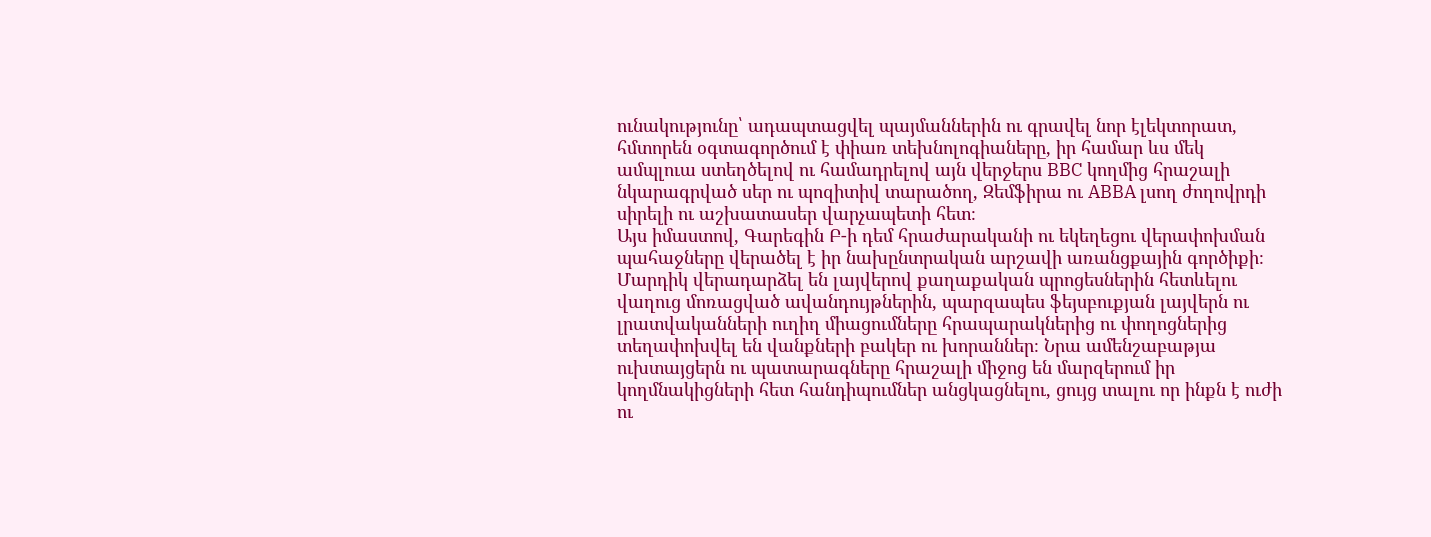ունակությունը՝ ադապտացվել պայմաններին ու գրավել նոր էլեկտորատ, հմտորեն օգտագործում է փիառ տեխնոլոգիաները, իր համար ևս մեկ ամպլուա ստեղծելով ու համադրելով այն վերջերս BBC կողմից հրաշալի նկարագրված սեր ու պոզիտիվ տարածող, Զեմֆիրա ու ABBA լսող ժողովրդի սիրելի ու աշխատասեր վարչապետի հետ։
Այս իմաստով, Գարեգին Բ-ի դեմ հրաժարականի ու եկեղեցու վերափոխման պահաջները վերածել է իր նախընտրական արշավի առանցքային գործիքի։ Մարդիկ վերադարձել են լայվերով քաղաքական պրոցեսներին հետևելու վաղուց մոռացված ավանդույթներին, պարզապես ֆեյսբուքյան լայվերն ու լրատվականների ուղիղ միացումները հրապարակներից ու փողոցներից տեղափոխվել են վանքների բակեր ու խորաններ։ Նրա ամենշաբաթյա ուխտայցերն ու պատարագները հրաշալի միջոց են մարզերում իր կողմնակիցների հետ հանդիպումներ անցկացնելու, ցույց տալու որ ինքն է ուժի ու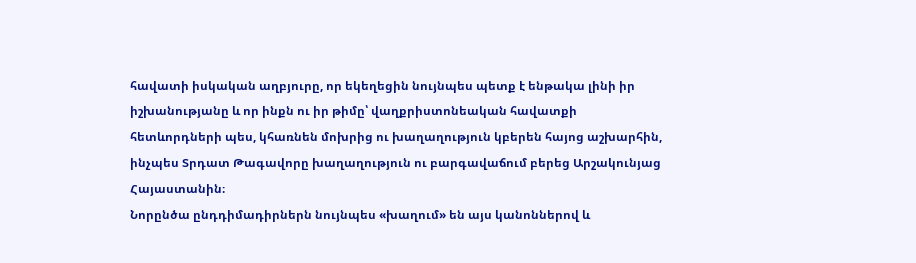հավատի իսկական աղբյուրը, որ եկեղեցին նույնպես պետք է ենթակա լինի իր իշխանությանը և որ ինքն ու իր թիմը՝ վաղքրիստոնեական հավատքի հետևորդների պես, կհառնեն մոխրից ու խաղաղություն կբերեն հայոց աշխարհին, ինչպես Տրդատ Թագավորը խաղաղություն ու բարգավաճում բերեց Արշակունյաց Հայաստանին։
Նորընծա ընդդիմադիրներն նույնպես «խաղում» են այս կանոններով և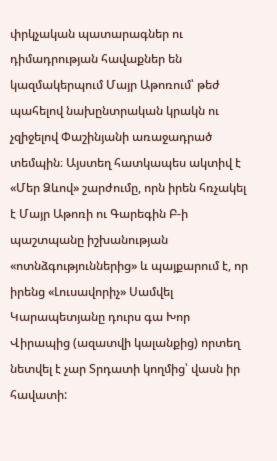փրկչական պատարագներ ու դիմադրության հավաքներ են կազմակերպում Մայր Աթոռում՝ թեժ պահելով նախընտրական կրակն ու չզիջելով Փաշինյանի առաջադրած տեմպին։ Այստեղ հատկապես ակտիվ է «Մեր Ձևով» շարժումը, որն իրեն հռչակել է Մայր Աթոռի ու Գարեգին Բ-ի պաշտպանը իշխանության «ոտնձգություններից» և պայքարում է, որ իրենց «Լուսավորիչ» Սամվել Կարապետյանը դուրս գա Խոր Վիրապից (ազատվի կալանքից) որտեղ նետվել է չար Տրդատի կողմից՝ վասն իր հավատի: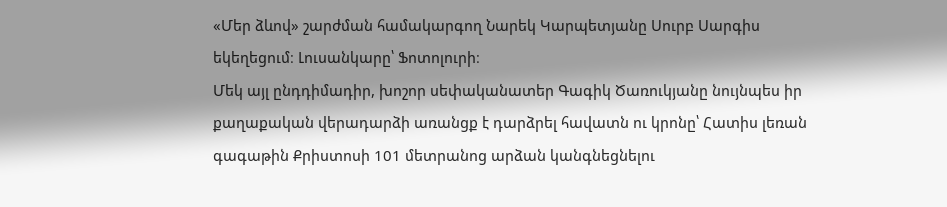«Մեր ձևով» շարժման համակարգող Նարեկ Կարպետյանը Սուրբ Սարգիս եկեղեցում։ Լուսանկարը՝ Ֆոտոլուրի։
Մեկ այլ ընդդիմադիր, խոշոր սեփականատեր Գագիկ Ծառուկյանը նույնպես իր քաղաքական վերադարձի առանցք է դարձրել հավատն ու կրոնը՝ Հատիս լեռան գագաթին Քրիստոսի 101 մետրանոց արձան կանգնեցնելու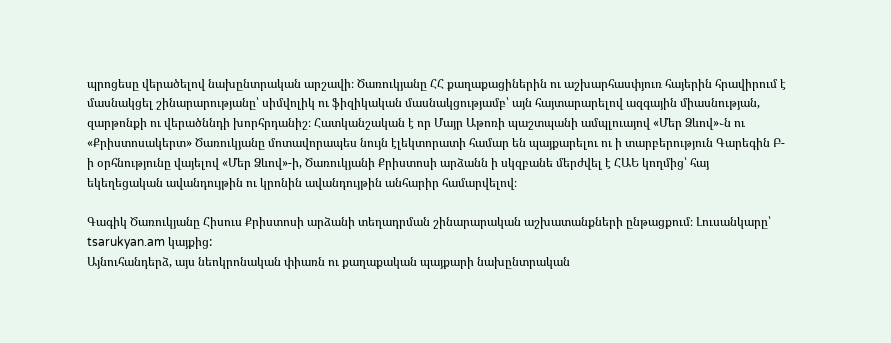պրոցեսը վերածելով նախընտրական արշավի։ Ծառուկյանը ՀՀ քաղաքացիներին ու աշխարհասփյուռ հայերին հրավիրում է մասնակցել շինարարությանը՝ սիմվոլիկ ու ֆիզիկական մասնակցությամբ՝ այն հայտարարելով ազգային միասնության, զարթոնքի ու վերածննդի խորհրդանիշ։ Հատկանշական է որ Մայր Աթոռի պաշտպանի ամպլուայով «Մեր Ձևով»֊ն ու «Քրիստոսակերտ» Ծառուկյանը մոտավորապես նույն էլեկտորատի համար են պայքարելու ու ի տարբերություն Գարեգին Բ-ի օրհնությունը վայելով «Մեր Ձևով»-ի, Ծառուկյանի Քրիստոսի արձանն ի սկզբանե մերժվել է ՀԱԵ կողմից՝ հայ եկեղեցական ավանդույթին ու կրոնին ավանդույթին անհարիր համարվելով։

Գագիկ Ծառուկյանը Հիսուս Քրիստոսի արձանի տեղադրման շինարարական աշխատանքների ընթացքում։ Լուսանկարը՝ tsarukyan.am կայքից:
Այնուհանդերձ, այս նեոկրոնական փիառն ու քաղաքական պայքարի նախընտրական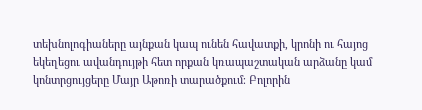տեխնոլոգիաները այնքան կապ ունեն հավատքի, կրոնի ու հայոց եկեղեցու ավանդույթի հետ որքան կռապաշտական արձանը կամ կոնտրցույցերը Մայր Աթոռի տարածքում։ Բոլորին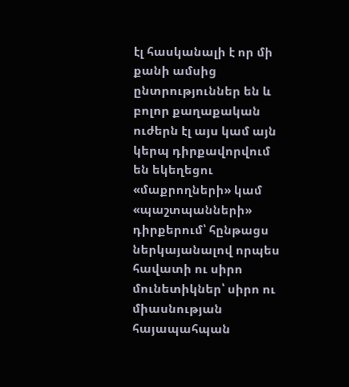էլ հասկանալի է որ մի քանի ամսից ընտրություններ են և բոլոր քաղաքական ուժերն էլ այս կամ այն կերպ դիրքավորվում են եկեղեցու «մաքրողների» կամ «պաշտպանների» դիրքերում՝ հընթացս ներկայանալով որպես հավատի ու սիրո մունետիկներ՝ սիրո ու միասնության հայապահպան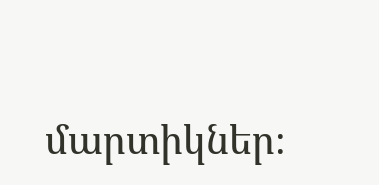մարտիկներ։